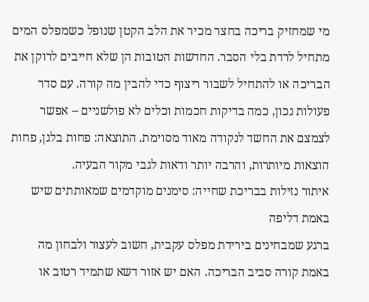מי שמחזיק בריכה בחצר מכיר את הלב הקטן שנופל כשמפלס המים מתחיל לרדת בלי הסבר. החדשות הטובות הן שלא חייבים לרוקן את הבריכה או להתחיל לשבור ריצוף כדי להבין מה קורה. עם סדר פעולות נכון, כמה בדיקות חכמות וכלים לא פולשניים – אפשר לצמצם את החשד לנקודה מאוד מסוימת. התוצאה: פחות בלגן, פחות הוצאות מיותרות, והרבה יותר ודאות לגבי מקור הבעיה.
איתור נזילות בבריכת שחייה: סימנים מוקדמים שמאותתים שיש באמת דליפה
ברגע שמבחינים בירידת מפלס עקבית, חשוב לעצור ולבחון מה באמת קורה סביב הבריכה. האם יש אזור דשא שתמיד רטוב או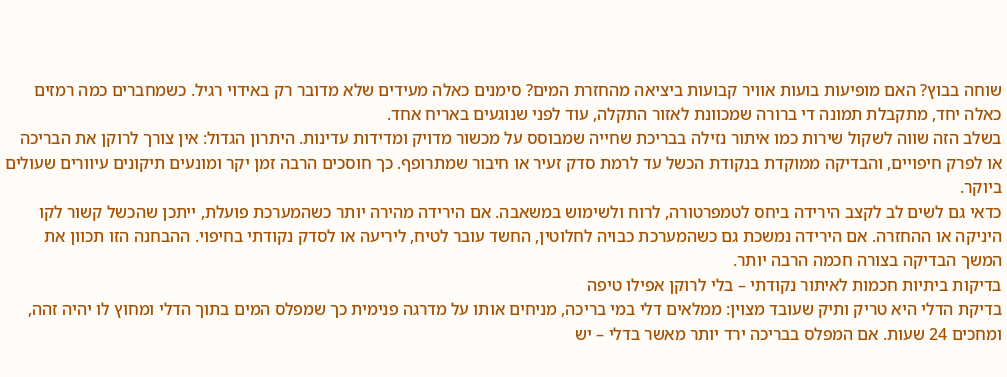שוחה בבוץ? האם מופיעות בועות אוויר קבועות ביציאה מהחזרת המים? סימנים כאלה מעידים שלא מדובר רק באידוי רגיל. כשמחברים כמה רמזים כאלה יחד, מתקבלת תמונה די ברורה שמכוונת לאזור התקלה, עוד לפני שנוגעים באריח אחד.
בשלב הזה שווה לשקול שירות כמו איתור נזילה בבריכת שחייה שמבוסס על מכשור מדויק ומדידות עדינות. היתרון הגדול: אין צורך לרוקן את הבריכה או לפרק חיפויים, והבדיקה ממוקדת בנקודת הכשל עד לרמת סדק זעיר או חיבור שמתרופף. כך חוסכים הרבה זמן יקר ומונעים תיקונים עיוורים שעולים ביוקר.
כדאי גם לשים לב לקצב הירידה ביחס לטמפרטורה, לרוח ולשימוש במשאבה. אם הירידה מהירה יותר כשהמערכת פועלת, ייתכן שהכשל קשור לקו היניקה או ההחזרה. אם הירידה נמשכת גם כשהמערכת כבויה לחלוטין, החשד עובר לטיח, ליריעה או לסדק נקודתי בחיפוי. ההבחנה הזו תכוון את המשך הבדיקה בצורה חכמה הרבה יותר.
בדיקות ביתיות חכמות לאיתור נקודתי – בלי לרוקן אפילו טיפה
בדיקת הדלי היא טריק ותיק שעובד מצוין: ממלאים דלי במי בריכה, מניחים אותו על מדרגה פנימית כך שמפלס המים בתוך הדלי ומחוץ לו יהיה זהה, ומחכים 24 שעות. אם המפלס בבריכה ירד יותר מאשר בדלי – יש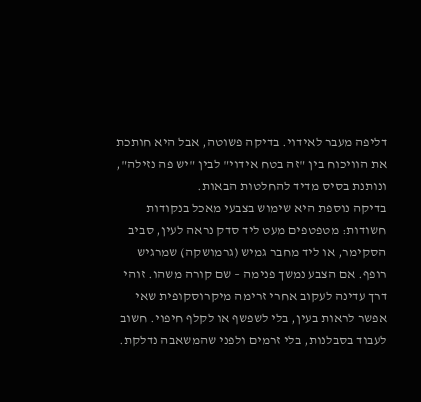דליפה מעבר לאידוי. בדיקה פשוטה, אבל היא חותכת את הוויכוח בין "זה בטח אידוי" לבין "יש פה נזילה", ונותנת בסיס מדיד להחלטות הבאות.
בדיקה נוספת היא שימוש בצבעי מאכל בנקודות חשודות: מטפטפים מעט ליד סדק נראה לעין, סביב הסקימר, או ליד מחבר גמיש (גרמושקה) שמרגיש רופף. אם הצבע נמשך פנימה – שם קורה משהו. זוהי דרך עדינה לעקוב אחרי זרימה מיקרוסקופית שאי אפשר לראות בעין, בלי לשפשף או לקלף חיפוי. חשוב לעבוד בסבלנות, בלי זרמים ולפני שהמשאבה נדלקת.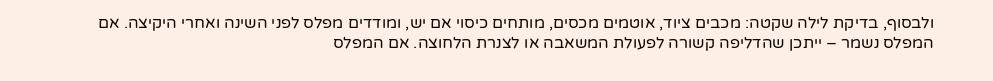ולבסוף, בדיקת לילה שקטה: מכבים ציוד, אוטמים מכסים, מותחים כיסוי אם יש, ומודדים מפלס לפני השינה ואחרי היקיצה. אם המפלס נשמר – ייתכן שהדליפה קשורה לפעולת המשאבה או לצנרת הלחוצה. אם המפלס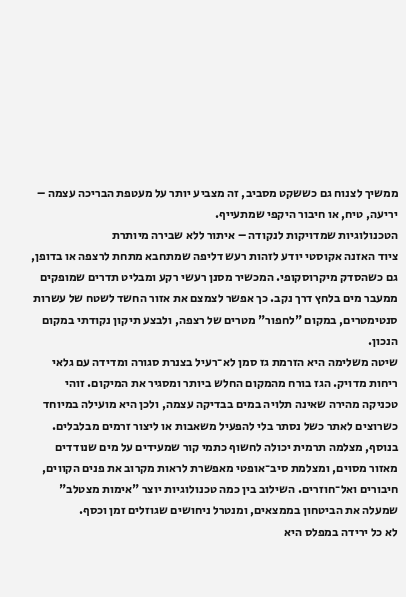ממשיך לצנוח גם כששקט מסביב, זה מצביע יותר על מעטפת הבריכה עצמה – יריעה, טיח, או חיבור היקפי שמתעייף.
הטכנולוגיות שמדויקות לנקודה – איתור ללא שבירה מיותרת
ציוד האזנה אקוסטי יודע לזהות רעש דליפה שמתחבא מתחת לרצפה או בדופן, גם כשהסדק מיקרוסקופי. המכשיר מסנן רעשי רקע ומבליט תדרים שמופקים ממעבר מים בלחץ דרך נקב. כך אפשר לצמצם את אזור החשד לשטח של עשרות סנטימטרים, במקום "לחפור" מטרים של רצפה, ולבצע תיקון נקודתי במקום הנכון.
שיטה משלימה היא הזרמת גז סמן לא־רעיל בצנרת סגורה ומדידה עם גלאי ריחות מדויק. הגז בורח מהמקום החלש ביותר ומסגיר את המיקום. זוהי טכניקה מהירה שאינה תלויה במים בבדיקה עצמה, ולכן היא מועילה במיוחד כשרוצים לאתר כשל נסתר בלי להפעיל משאבות או ליצור זרמים מבלבלים.
בנוסף, מצלמה תרמית יכולה לחשוף כתמי קור שמעידים על מים שנודדים מאזור מסוים, ומצלמת סיב־אופטי מאפשרת לראות מקרוב את פנים הקווים, חיבורים ואל־חוזרים. השילוב בין כמה טכנולוגיות יוצר "אימות מצטלב" שמעלה את הביטחון בממצאים, ומנטרל ניחושים שגוזלים זמן וכסף.
לא כל ירידה במפלס היא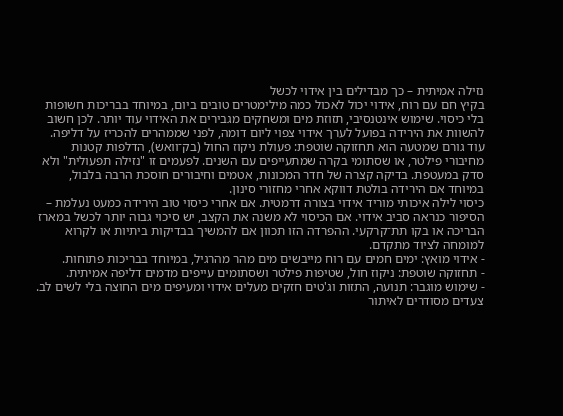נזילה אמיתית – כך מבדילים בין אידוי לכשל
בקיץ חם עם רוח, אידוי יכול לאכול כמה מילימטרים טובים ביום, במיוחד בבריכות חשופות בלי כיסוי. שימוש אינטנסיבי, תזוזת מים ומשחקים מגבירים את האידוי עוד יותר. לכן חשוב להשוות את הירידה בפועל לערך אידוי צפוי ליום דומה, לפני שממהרים להכריז על דליפה.
עוד גורם שמטעה הוא תחזוקה שוטפת: פעולת ניקוז החול (בק־וואש), הדלפות קטנות מחיבורי פילטר, או שסתומי בקרה שמתעייפים עם השנים. לפעמים זו "נזילה תפעולית" ולא סדק במעטפת. בדיקה קצרה של חדר המכונות, אטמים וחיבורים חוסכת הרבה בלבול, במיוחד אם הירידה בולטת דווקא אחרי מחזורי סינון.
כיסוי לילה איכותי מוריד אידוי בצורה דרמטית. אם אחרי כיסוי טוב הירידה כמעט נעלמת – הסיפור כנראה סביב אידוי. אם הכיסוי לא משנה את הקצב, יש סיכוי גבוה יותר לכשל במארז הבריכה או בקו תת־קרקעי. ההפרדה הזו תכוון אם להמשיך בבדיקות ביתיות או לקרוא למומחה לציוד מתקדם.
- אידוי מואץ: ימים חמים עם רוח מייבשים מים מהר מהרגיל, במיוחד בבריכות פתוחות.
- תחזוקה שוטפת: ניקוז חול, שטיפות פילטר ושסתומים עייפים מדמים דליפה אמיתית.
- שימוש מוגבר: תנועה, התזות וג'טים חזקים מעלים אידוי ומעיפים מים החוצה בלי לשים לב.
צעדים מסודרים לאיתור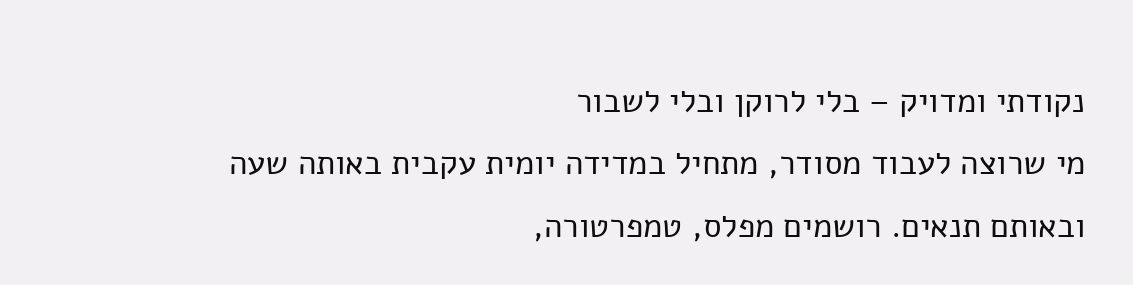נקודתי ומדויק – בלי לרוקן ובלי לשבור
מי שרוצה לעבוד מסודר, מתחיל במדידה יומית עקבית באותה שעה ובאותם תנאים. רושמים מפלס, טמפרטורה,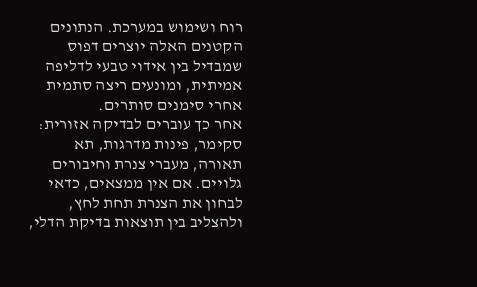רוח ושימוש במערכת. הנתונים הקטנים האלה יוצרים דפוס שמבדיל בין אידוי טבעי לדליפה אמיתית, ומונעים ריצה סתמית אחרי סימנים סותרים.
אחר כך עוברים לבדיקה אזורית: סקימר, פינות מדרגות, תא תאורה, מעברי צנרת וחיבורים גלויים. אם אין ממצאים, כדאי לבחון את הצנרת תחת לחץ, ולהצליב בין תוצאות בדיקת הדלי,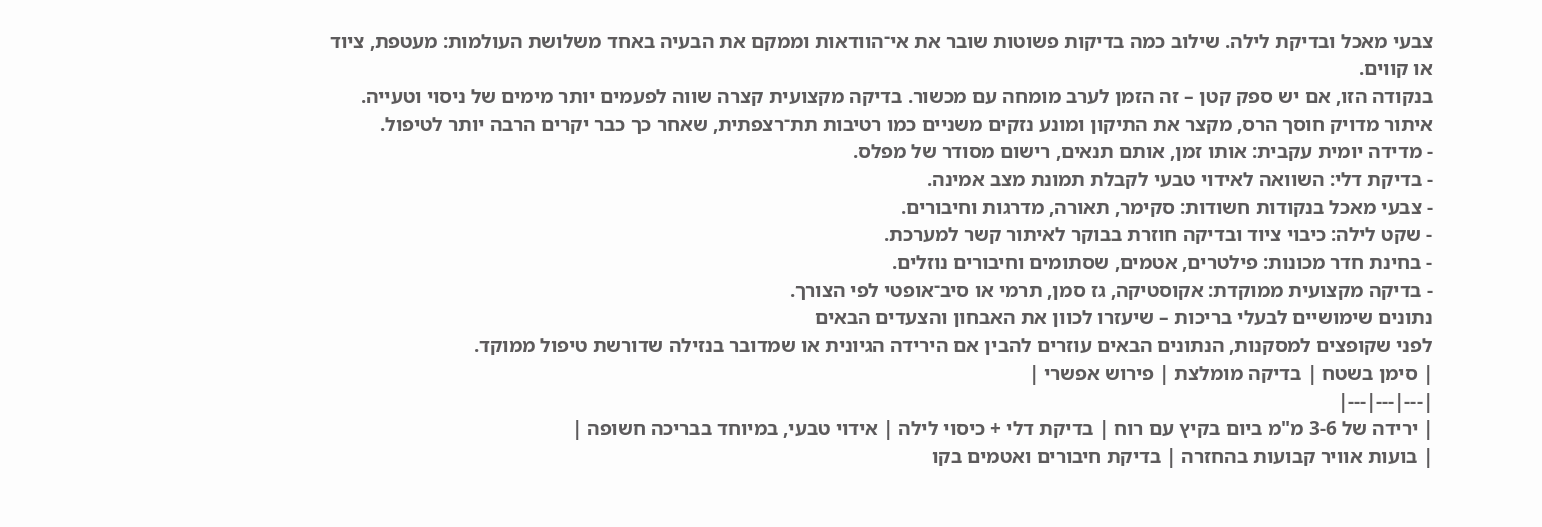צבעי מאכל ובדיקת לילה. שילוב כמה בדיקות פשוטות שובר את אי־הוודאות וממקם את הבעיה באחד משלושת העולמות: מעטפת, ציוד או קווים.
בנקודה הזו, אם יש ספק קטן – זה הזמן לערב מומחה עם מכשור. בדיקה מקצועית קצרה שווה לפעמים יותר מימים של ניסוי וטעייה. איתור מדויק חוסך הרס, מקצר את התיקון ומונע נזקים משניים כמו רטיבות תת־רצפתית, שאחר כך כבר יקרים הרבה יותר לטיפול.
- מדידה יומית עקבית: אותו זמן, אותם תנאים, רישום מסודר של מפלס.
- בדיקת דלי: השוואה לאידוי טבעי לקבלת תמונת מצב אמינה.
- צבעי מאכל בנקודות חשודות: סקימר, תאורה, מדרגות וחיבורים.
- שקט לילה: כיבוי ציוד ובדיקה חוזרת בבוקר לאיתור קשר למערכת.
- בחינת חדר מכונות: פילטרים, אטמים, שסתומים וחיבורים נוזלים.
- בדיקה מקצועית ממוקדת: אקוסטיקה, גז סמן, תרמי או סיב־אופטי לפי הצורך.
נתונים שימושיים לבעלי בריכות – שיעזרו לכוון את האבחון והצעדים הבאים
לפני שקופצים למסקנות, הנתונים הבאים עוזרים להבין אם הירידה הגיונית או שמדובר בנזילה שדורשת טיפול ממוקד.
| סימן בשטח | בדיקה מומלצת | פירוש אפשרי |
|---|---|---|
| ירידה של 3-6 מ"מ ביום בקיץ עם רוח | בדיקת דלי + כיסוי לילה | אידוי טבעי, במיוחד בבריכה חשופה |
| בועות אוויר קבועות בהחזרה | בדיקת חיבורים ואטמים בקו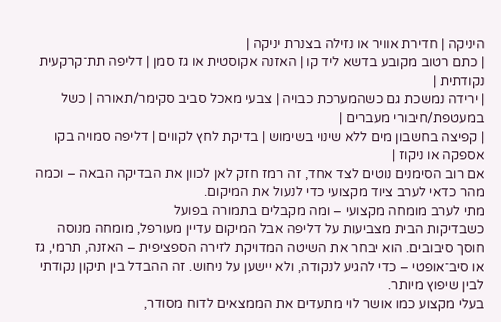היניקה | חדירת אוויר או נזילה בצנרת יניקה |
| כתם רטוב מקובע בדשא ליד קו | האזנה אקוסטית או גז סמן | דליפה תת־קרקעית נקודתית |
| ירידה נמשכת גם כשהמערכת כבויה | צבעי מאכל סביב סקימר/תאורה | כשל במעטפת/חיבורי מעברים |
| קפיצה בחשבון מים ללא שינוי בשימוש | בדיקת לחץ לקווים | דליפה סמויה בקו אספקה או ניקוז |
אם רוב הסימנים נוטים לצד אחד, זה רמז חזק לאן לכוון את הבדיקה הבאה – וכמה מהר כדאי לערב ציוד מקצועי כדי לנעול את המיקום.
מתי לערב מומחה מקצועי – ומה מקבלים בתמורה בפועל
כשבדיקות הבית מצביעות על דליפה אבל המיקום עדיין מעורפל, מומחה מנוסה חוסך סיבובים. הוא יבחר את השיטה המדויקת לזירה הספציפית – האזנה, תרמי, גז או סיב־אופטי – כדי להגיע לנקודה, ולא יישען על ניחוש. זה ההבדל בין תיקון נקודתי לבין שיפוץ מיותר.
בעלי מקצוע כמו אושר לוי מתעדים את הממצאים לדוח מסודר,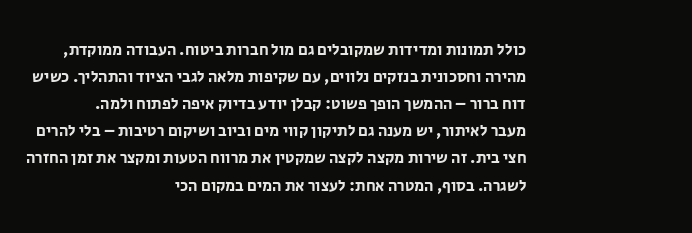כולל תמונות ומדידות שמקובלים גם מול חברות ביטוח. העבודה ממוקדת, מהירה וחסכונית בנזקים נלווים, עם שקיפות מלאה לגבי הציוד והתהליך. כשיש דוח ברור – ההמשך הופך פשוט: קבלן יודע בדיוק איפה לפתוח ולמה.
מעבר לאיתור, יש מענה גם לתיקון קווי מים וביוב ושיקום רטיבות – בלי להרים חצי בית. זה שירות מקצה לקצה שמקטין את מרווח הטעות ומקצר את זמן החזרה לשגרה. בסוף, המטרה אחת: לעצור את המים במקום הכי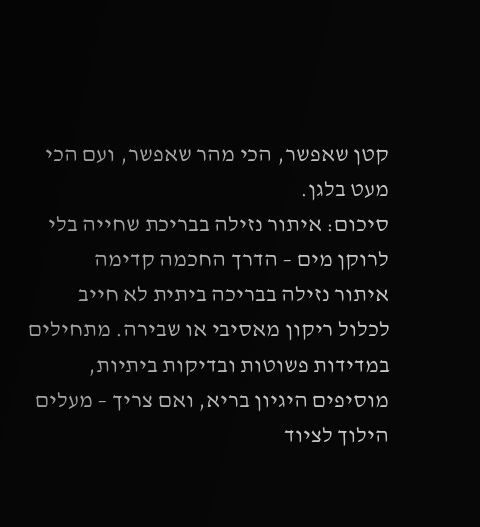קטן שאפשר, הכי מהר שאפשר, ועם הכי מעט בלגן.
סיכום: איתור נזילה בבריכת שחייה בלי לרוקן מים – הדרך החכמה קדימה
איתור נזילה בבריכה ביתית לא חייב לכלול ריקון מאסיבי או שבירה. מתחילים במדידות פשוטות ובדיקות ביתיות, מוסיפים היגיון בריא, ואם צריך – מעלים הילוך לציוד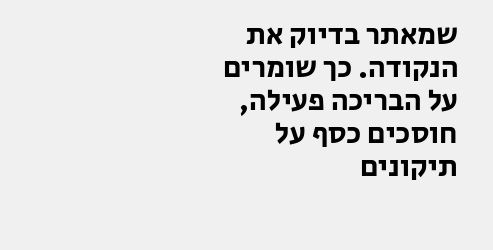שמאתר בדיוק את הנקודה. כך שומרים על הבריכה פעילה, חוסכים כסף על תיקונים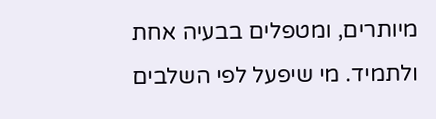מיותרים, ומטפלים בבעיה אחת ולתמיד. מי שיפעל לפי השלבים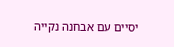יסיים עם אבחנה נקייה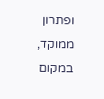ופתרון ממוקד, במקום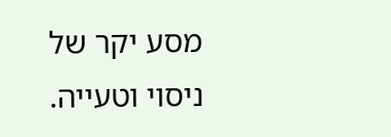מסע יקר של ניסוי וטעייה.